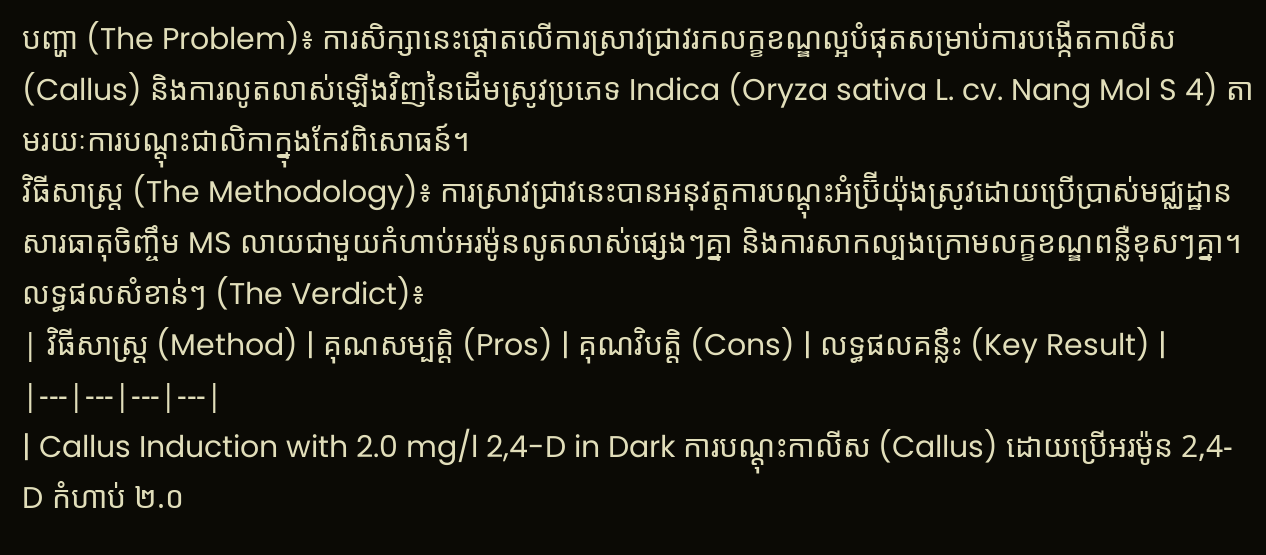បញ្ហា (The Problem)៖ ការសិក្សានេះផ្តោតលើការស្រាវជ្រាវរកលក្ខខណ្ឌល្អបំផុតសម្រាប់ការបង្កើតកាលីស (Callus) និងការលូតលាស់ឡើងវិញនៃដើមស្រូវប្រភេទ Indica (Oryza sativa L. cv. Nang Mol S 4) តាមរយៈការបណ្តុះជាលិកាក្នុងកែវពិសោធន៍។
វិធីសាស្ត្រ (The Methodology)៖ ការស្រាវជ្រាវនេះបានអនុវត្តការបណ្តុះអំប្រ៊ីយ៉ុងស្រូវដោយប្រើប្រាស់មជ្ឈដ្ឋានសារធាតុចិញ្ចឹម MS លាយជាមួយកំហាប់អរម៉ូនលូតលាស់ផ្សេងៗគ្នា និងការសាកល្បងក្រោមលក្ខខណ្ឌពន្លឺខុសៗគ្នា។
លទ្ធផលសំខាន់ៗ (The Verdict)៖
| វិធីសាស្ត្រ (Method) | គុណសម្បត្តិ (Pros) | គុណវិបត្តិ (Cons) | លទ្ធផលគន្លឹះ (Key Result) |
|---|---|---|---|
| Callus Induction with 2.0 mg/l 2,4-D in Dark ការបណ្ដុះកាលីស (Callus) ដោយប្រើអរម៉ូន 2,4-D កំហាប់ ២.០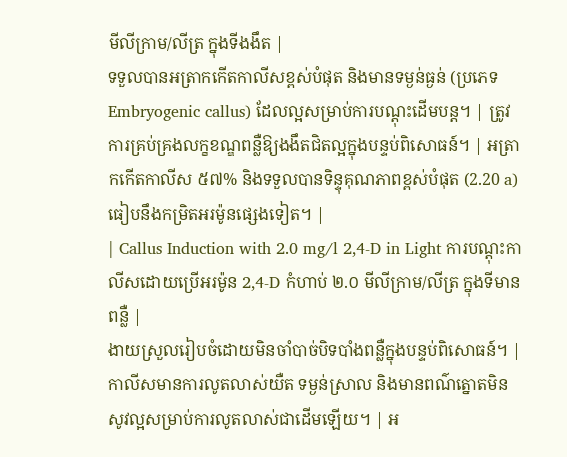មីលីក្រាម/លីត្រ ក្នុងទីងងឹត |
ទទួលបានអត្រាកកើតកាលីសខ្ពស់បំផុត និងមានទម្ងន់ធ្ងន់ (ប្រភេទ Embryogenic callus) ដែលល្អសម្រាប់ការបណ្ដុះដើមបន្ត។ | ត្រូវការគ្រប់គ្រងលក្ខខណ្ឌពន្លឺឱ្យងងឹតជិតល្អក្នុងបន្ទប់ពិសោធន៍។ | អត្រាកកើតកាលីស ៥៧% និងទទួលបានទិន្ទុគុណភាពខ្ពស់បំផុត (2.20 a) ធៀបនឹងកម្រិតអរម៉ូនផ្សេងទៀត។ |
| Callus Induction with 2.0 mg/l 2,4-D in Light ការបណ្ដុះកាលីសដោយប្រើអរម៉ូន 2,4-D កំហាប់ ២.០ មីលីក្រាម/លីត្រ ក្នុងទីមានពន្លឺ |
ងាយស្រួលរៀបចំដោយមិនចាំបាច់បិទបាំងពន្លឺក្នុងបន្ទប់ពិសោធន៍។ | កាលីសមានការលូតលាស់យឺត ទម្ងន់ស្រាល និងមានពណ៌ត្នោតមិនសូវល្អសម្រាប់ការលូតលាស់ជាដើមឡើយ។ | អ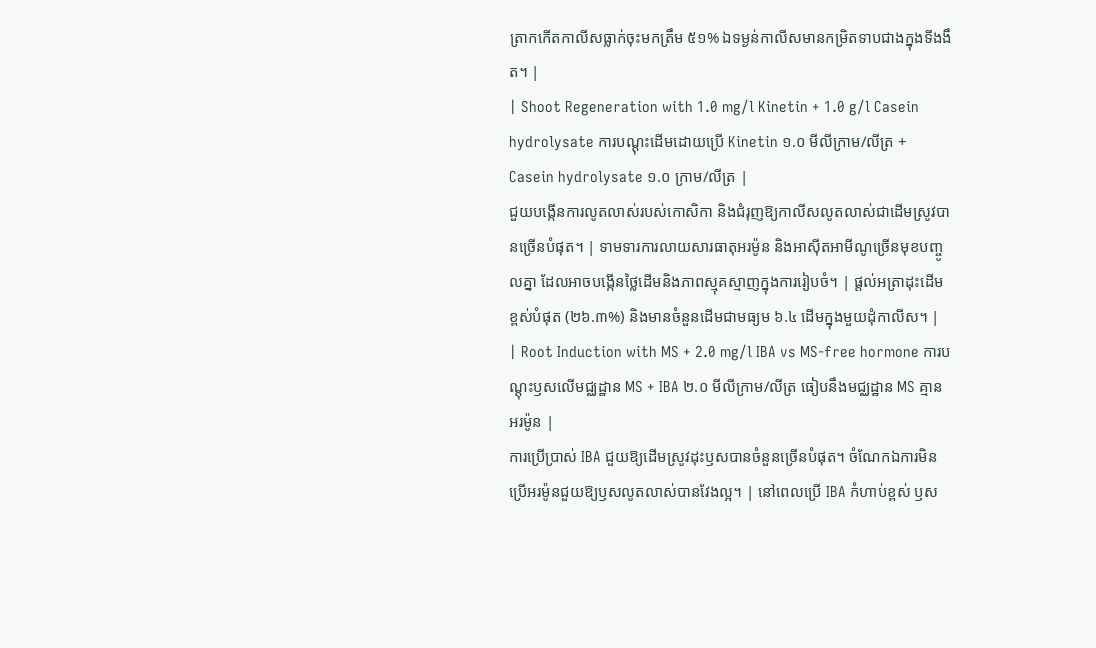ត្រាកកើតកាលីសធ្លាក់ចុះមកត្រឹម ៥១% ឯទម្ងន់កាលីសមានកម្រិតទាបជាងក្នុងទីងងឹត។ |
| Shoot Regeneration with 1.0 mg/l Kinetin + 1.0 g/l Casein hydrolysate ការបណ្ដុះដើមដោយប្រើ Kinetin ១.០ មីលីក្រាម/លីត្រ + Casein hydrolysate ១.០ ក្រាម/លីត្រ |
ជួយបង្កើនការលូតលាស់របស់កោសិកា និងជំរុញឱ្យកាលីសលូតលាស់ជាដើមស្រូវបានច្រើនបំផុត។ | ទាមទារការលាយសារធាតុអរម៉ូន និងអាស៊ីតអាមីណូច្រើនមុខបញ្ចូលគ្នា ដែលអាចបង្កើនថ្លៃដើមនិងភាពស្មុគស្មាញក្នុងការរៀបចំ។ | ផ្តល់អត្រាដុះដើមខ្ពស់បំផុត (២៦.៣%) និងមានចំនួនដើមជាមធ្យម ៦.៤ ដើមក្នុងមួយដុំកាលីស។ |
| Root Induction with MS + 2.0 mg/l IBA vs MS-free hormone ការបណ្ដុះឫសលើមជ្ឈដ្ឋាន MS + IBA ២.០ មីលីក្រាម/លីត្រ ធៀបនឹងមជ្ឈដ្ឋាន MS គ្មានអរម៉ូន |
ការប្រើប្រាស់ IBA ជួយឱ្យដើមស្រូវដុះឫសបានចំនួនច្រើនបំផុត។ ចំណែកឯការមិនប្រើអរម៉ូនជួយឱ្យឫសលូតលាស់បានវែងល្អ។ | នៅពេលប្រើ IBA កំហាប់ខ្ពស់ ឫស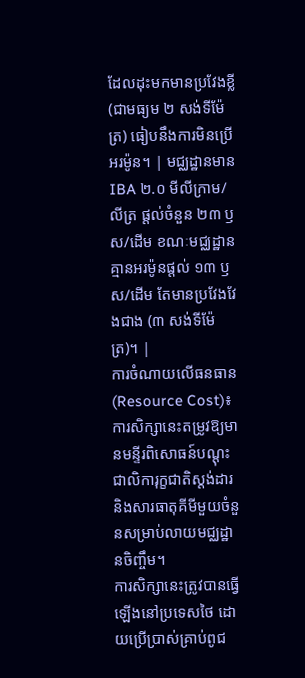ដែលដុះមកមានប្រវែងខ្លី (ជាមធ្យម ២ សង់ទីម៉ែត្រ) ធៀបនឹងការមិនប្រើអរម៉ូន។ | មជ្ឈដ្ឋានមាន IBA ២.០ មីលីក្រាម/លីត្រ ផ្តល់ចំនួន ២៣ ឫស/ដើម ខណៈមជ្ឈដ្ឋានគ្មានអរម៉ូនផ្តល់ ១៣ ឫស/ដើម តែមានប្រវែងវែងជាង (៣ សង់ទីម៉ែត្រ)។ |
ការចំណាយលើធនធាន (Resource Cost)៖ ការសិក្សានេះតម្រូវឱ្យមានមន្ទីរពិសោធន៍បណ្ដុះជាលិការុក្ខជាតិស្តង់ដារ និងសារធាតុគីមីមួយចំនួនសម្រាប់លាយមជ្ឈដ្ឋានចិញ្ចឹម។
ការសិក្សានេះត្រូវបានធ្វើឡើងនៅប្រទេសថៃ ដោយប្រើប្រាស់គ្រាប់ពូជ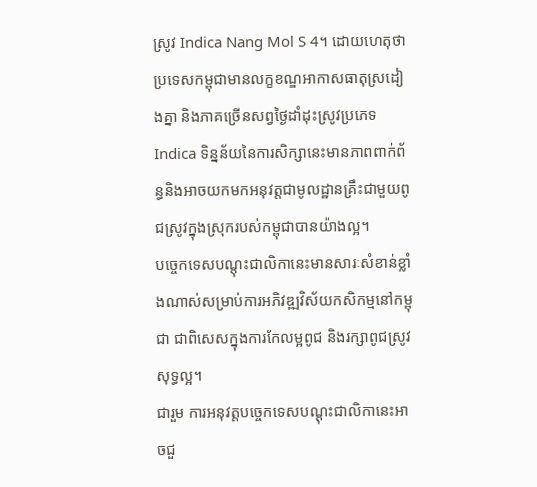ស្រូវ Indica Nang Mol S 4។ ដោយហេតុថាប្រទេសកម្ពុជាមានលក្ខខណ្ឌអាកាសធាតុស្រដៀងគ្នា និងភាគច្រើនសព្វថ្ងៃដាំដុះស្រូវប្រភេទ Indica ទិន្នន័យនៃការសិក្សានេះមានភាពពាក់ព័ន្ធនិងអាចយកមកអនុវត្តជាមូលដ្ឋានគ្រឹះជាមួយពូជស្រូវក្នុងស្រុករបស់កម្ពុជាបានយ៉ាងល្អ។
បច្ចេកទេសបណ្ដុះជាលិកានេះមានសារៈសំខាន់ខ្លាំងណាស់សម្រាប់ការអភិវឌ្ឍវិស័យកសិកម្មនៅកម្ពុជា ជាពិសេសក្នុងការកែលម្អពូជ និងរក្សាពូជស្រូវសុទ្ធល្អ។
ជារួម ការអនុវត្តបច្ចេកទេសបណ្ដុះជាលិកានេះអាចជួ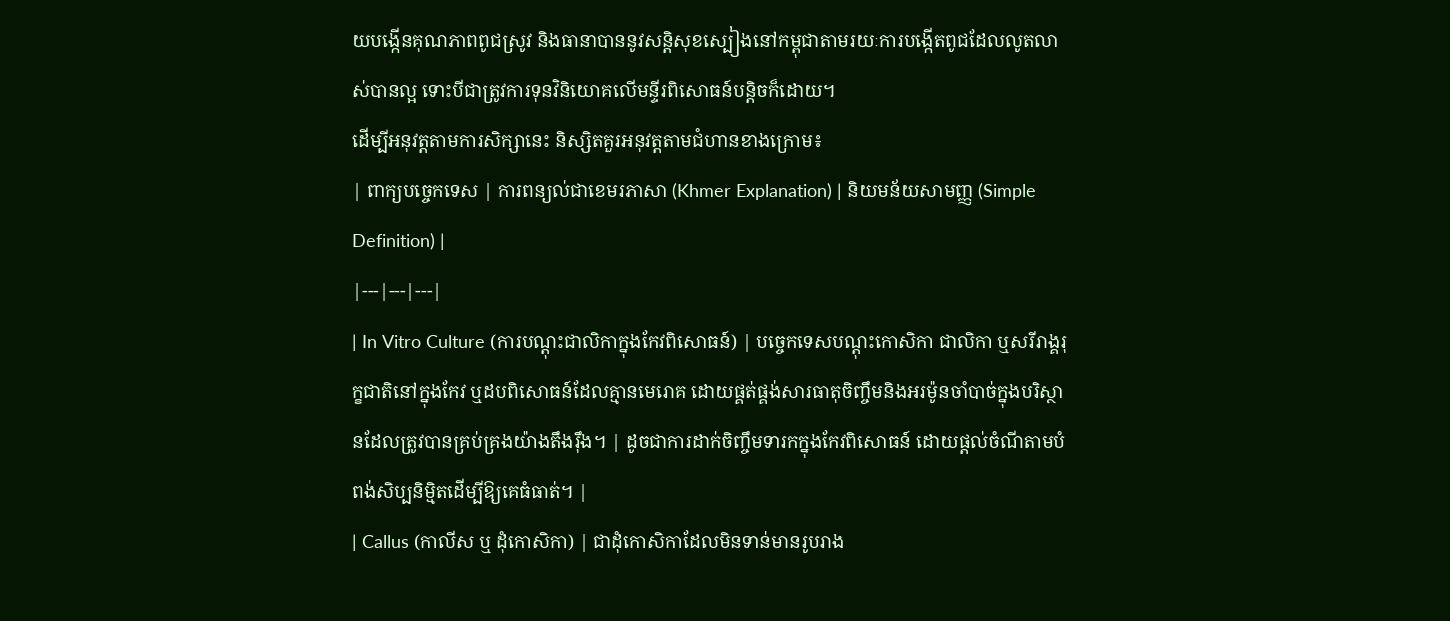យបង្កើនគុណភាពពូជស្រូវ និងធានាបាននូវសន្តិសុខស្បៀងនៅកម្ពុជាតាមរយៈការបង្កើតពូជដែលលូតលាស់បានល្អ ទោះបីជាត្រូវការទុនវិនិយោគលើមន្ទីរពិសោធន៍បន្តិចក៏ដោយ។
ដើម្បីអនុវត្តតាមការសិក្សានេះ និស្សិតគួរអនុវត្តតាមជំហានខាងក្រោម៖
| ពាក្យបច្ចេកទេស | ការពន្យល់ជាខេមរភាសា (Khmer Explanation) | និយមន័យសាមញ្ញ (Simple Definition) |
|---|---|---|
| In Vitro Culture (ការបណ្តុះជាលិកាក្នុងកែវពិសោធន៍) | បច្ចេកទេសបណ្តុះកោសិកា ជាលិកា ឬសរីរាង្គរុក្ខជាតិនៅក្នុងកែវ ឬដបពិសោធន៍ដែលគ្មានមេរោគ ដោយផ្គត់ផ្គង់សារធាតុចិញ្ចឹមនិងអរម៉ូនចាំបាច់ក្នុងបរិស្ថានដែលត្រូវបានគ្រប់គ្រងយ៉ាងតឹងរ៉ឹង។ | ដូចជាការដាក់ចិញ្ចឹមទារកក្នុងកែវពិសោធន៍ ដោយផ្តល់ចំណីតាមបំពង់សិប្បនិម្មិតដើម្បីឱ្យគេធំធាត់។ |
| Callus (កាលីស ឬ ដុំកោសិកា) | ជាដុំកោសិកាដែលមិនទាន់មានរូបរាង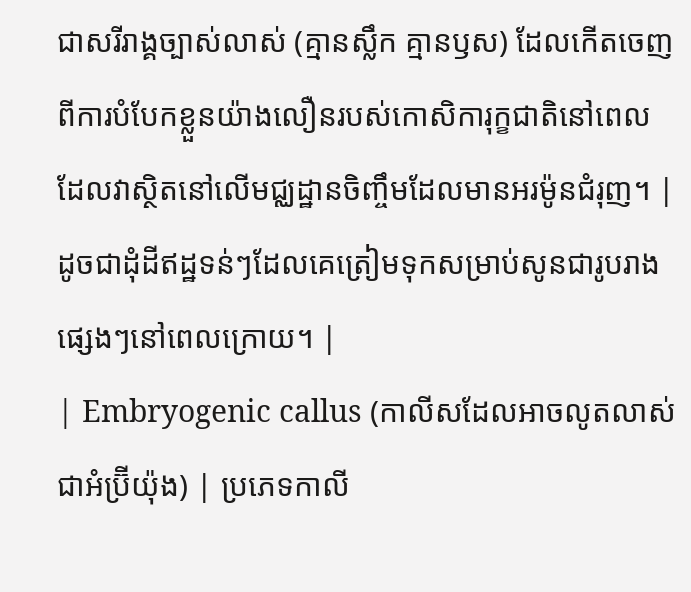ជាសរីរាង្គច្បាស់លាស់ (គ្មានស្លឹក គ្មានឫស) ដែលកើតចេញពីការបំបែកខ្លួនយ៉ាងលឿនរបស់កោសិការុក្ខជាតិនៅពេលដែលវាស្ថិតនៅលើមជ្ឈដ្ឋានចិញ្ចឹមដែលមានអរម៉ូនជំរុញ។ | ដូចជាដុំដីឥដ្ឋទន់ៗដែលគេត្រៀមទុកសម្រាប់សូនជារូបរាងផ្សេងៗនៅពេលក្រោយ។ |
| Embryogenic callus (កាលីសដែលអាចលូតលាស់ជាអំប្រ៊ីយ៉ុង) | ប្រភេទកាលី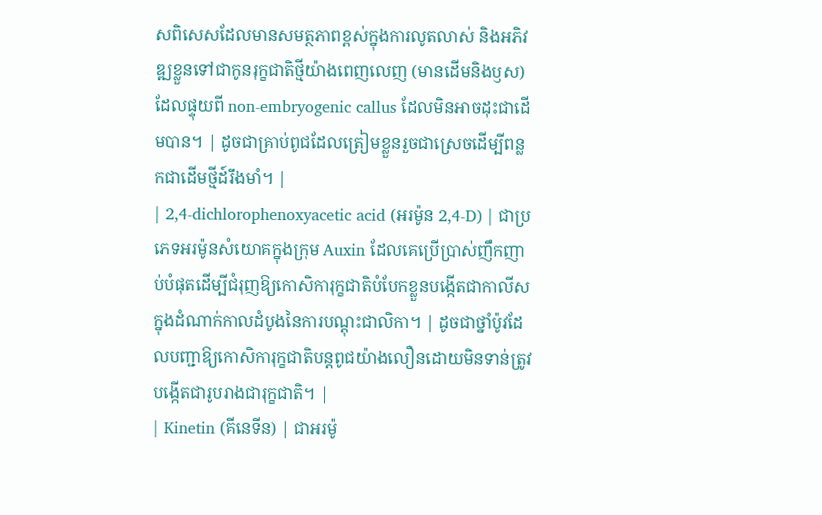សពិសេសដែលមានសមត្ថភាពខ្ពស់ក្នុងការលូតលាស់ និងអភិវឌ្ឍខ្លួនទៅជាកូនរុក្ខជាតិថ្មីយ៉ាងពេញលេញ (មានដើមនិងឫស) ដែលផ្ទុយពី non-embryogenic callus ដែលមិនអាចដុះជាដើមបាន។ | ដូចជាគ្រាប់ពូជដែលត្រៀមខ្លួនរួចជាស្រេចដើម្បីពន្លកជាដើមថ្មីដ៍រឹងមាំ។ |
| 2,4-dichlorophenoxyacetic acid (អរម៉ូន 2,4-D) | ជាប្រភេទអរម៉ូនសំយោគក្នុងក្រុម Auxin ដែលគេប្រើប្រាស់ញឹកញាប់បំផុតដើម្បីជំរុញឱ្យកោសិការុក្ខជាតិបំបែកខ្លួនបង្កើតជាកាលីសក្នុងដំណាក់កាលដំបូងនៃការបណ្តុះជាលិកា។ | ដូចជាថ្នាំប៉ូវដែលបញ្ជាឱ្យកោសិការុក្ខជាតិបន្តពូជយ៉ាងលឿនដោយមិនទាន់ត្រូវបង្កើតជារូបរាងជារុក្ខជាតិ។ |
| Kinetin (គីនេទីន) | ជាអរម៉ូ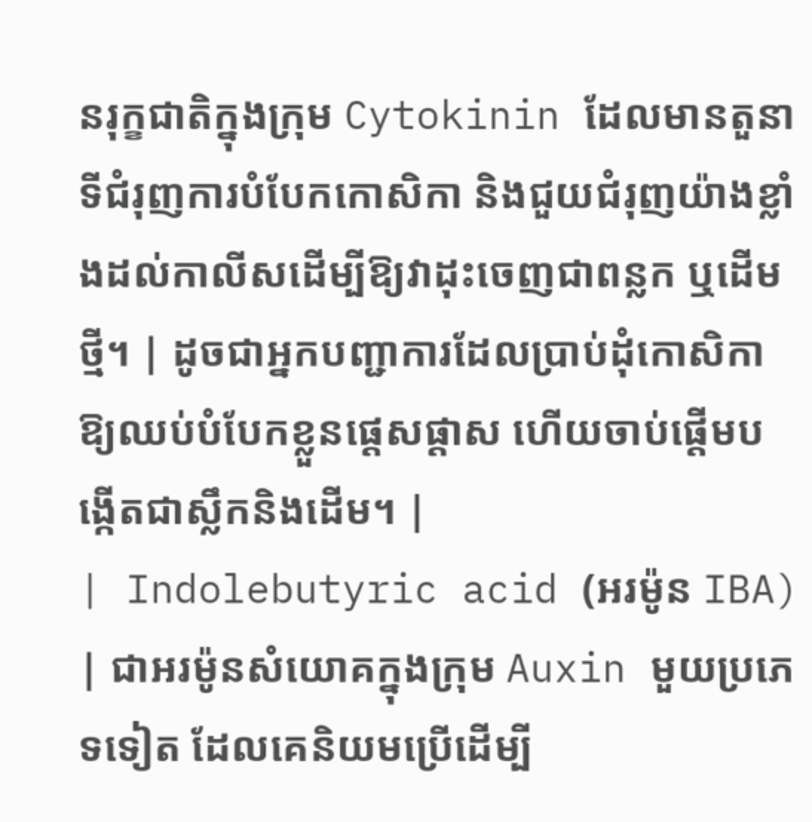នរុក្ខជាតិក្នុងក្រុម Cytokinin ដែលមានតួនាទីជំរុញការបំបែកកោសិកា និងជួយជំរុញយ៉ាងខ្លាំងដល់កាលីសដើម្បីឱ្យវាដុះចេញជាពន្លក ឬដើមថ្មី។ | ដូចជាអ្នកបញ្ជាការដែលប្រាប់ដុំកោសិកាឱ្យឈប់បំបែកខ្លួនផ្តេសផ្តាស ហើយចាប់ផ្តើមបង្កើតជាស្លឹកនិងដើម។ |
| Indolebutyric acid (អរម៉ូន IBA) | ជាអរម៉ូនសំយោគក្នុងក្រុម Auxin មួយប្រភេទទៀត ដែលគេនិយមប្រើដើម្បី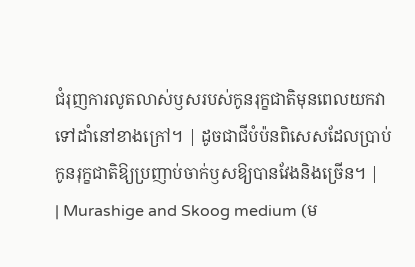ជំរុញការលូតលាស់ឫសរបស់កូនរុក្ខជាតិមុនពេលយកវាទៅដាំនៅខាងក្រៅ។ | ដូចជាជីបំប៉នពិសេសដែលប្រាប់កូនរុក្ខជាតិឱ្យប្រញាប់ចាក់ឫសឱ្យបានវែងនិងច្រើន។ |
| Murashige and Skoog medium (ម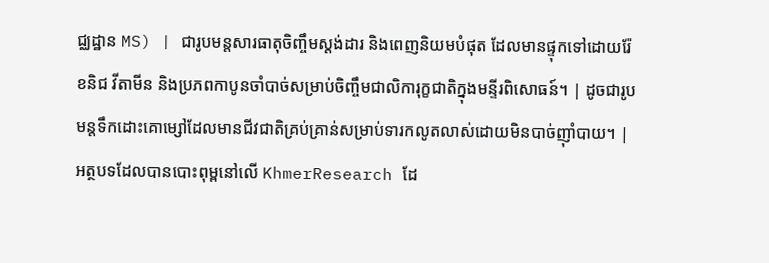ជ្ឈដ្ឋាន MS) | ជារូបមន្តសារធាតុចិញ្ចឹមស្តង់ដារ និងពេញនិយមបំផុត ដែលមានផ្ទុកទៅដោយរ៉ែខនិជ វីតាមីន និងប្រភពកាបូនចាំបាច់សម្រាប់ចិញ្ចឹមជាលិការុក្ខជាតិក្នុងមន្ទីរពិសោធន៍។ | ដូចជារូបមន្តទឹកដោះគោម្សៅដែលមានជីវជាតិគ្រប់គ្រាន់សម្រាប់ទារកលូតលាស់ដោយមិនបាច់ញ៉ាំបាយ។ |
អត្ថបទដែលបានបោះពុម្ពនៅលើ KhmerResearch ដែ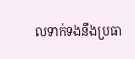លទាក់ទងនឹងប្រធា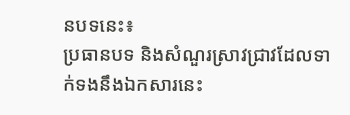នបទនេះ៖
ប្រធានបទ និងសំណួរស្រាវជ្រាវដែលទាក់ទងនឹងឯកសារនេះ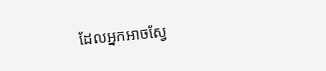ដែលអ្នកអាចស្វែ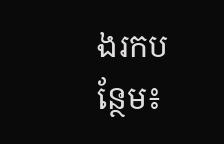ងរកបន្ថែម៖